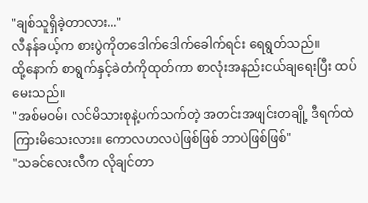"ချစ်သူရှိခဲ့တာလား..."
လီနန်ခယ့်က စားပွဲကိုတဒေါက်ဒေါက်ခေါက်ရင်း ရေရွတ်သည်။
ထို့နောက် စာရွက်နှင့်ခဲတံကိုထုတ်ကာ စာလုံးအနည်းငယ်ချရေးပြီး ထပ်မေးသည်။
"အစ်မဝမ်၊ လင်မိသားစုနဲ့ပက်သက်တဲ့ အတင်းအဖျင်းတချို့ ဒီရက်ထဲကြားမိသေးလား။ ကောလဟလပဲဖြစ်ဖြစ် ဘာပဲဖြစ်ဖြစ်"
"သခင်လေးလီက လိုချင်တာ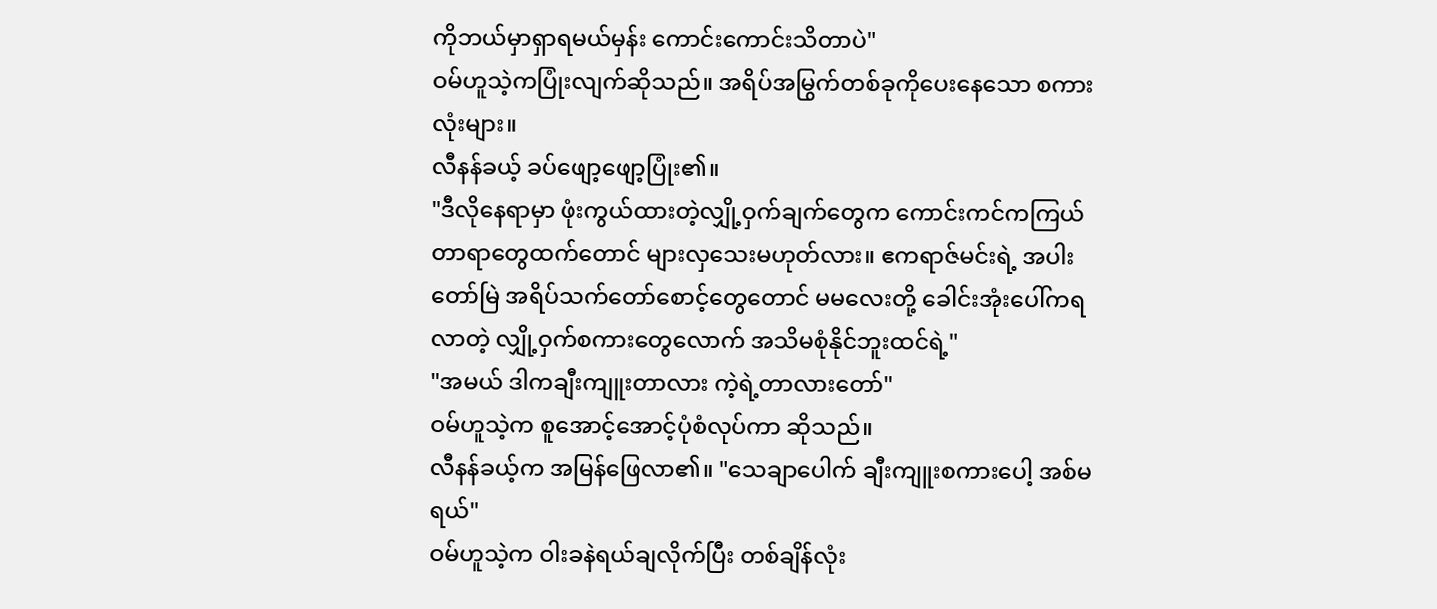ကိုဘယ်မှာရှာရမယ်မှန်း ကောင်းကောင်းသိတာပဲ"
ဝမ်ဟူသဲ့ကပြုံးလျက်ဆိုသည်။ အရိပ်အမြွက်တစ်ခုကိုပေးနေသော စကားလုံးများ။
လီနန်ခယ့် ခပ်ဖျော့ဖျော့ပြုံး၏။
"ဒီလိုနေရာမှာ ဖုံးကွယ်ထားတဲ့လျှို့ဝှက်ချက်တွေက ကောင်းကင်ကကြယ်တာရာတွေထက်တောင် များလှသေးမဟုတ်လား။ ဧကရာဇ်မင်းရဲ့ အပါးတော်မြဲ အရိပ်သက်တော်စောင့်တွေတောင် မမလေးတို့ ခေါင်းအုံးပေါ်ကရလာတဲ့ လျှို့ဝှက်စကားတွေလောက် အသိမစုံနိုင်ဘူးထင်ရဲ့"
"အမယ် ဒါကချီးကျူးတာလား ကဲ့ရဲ့တာလားတော်"
ဝမ်ဟူသဲ့က စူအောင့်အောင့်ပုံစံလုပ်ကာ ဆိုသည်။
လီနန်ခယ့်က အမြန်ဖြေလာ၏။ "သေချာပေါက် ချီးကျူးစကားပေါ့ အစ်မရယ်"
ဝမ်ဟူသဲ့က ဝါးခနဲရယ်ချလိုက်ပြီး တစ်ချိန်လုံး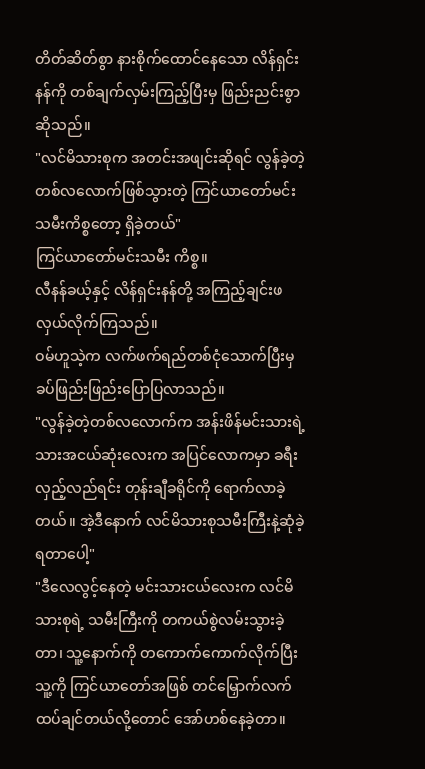တိတ်ဆိတ်စွာ နားစိုက်ထောင်နေသော လိန်ရှင်းနန်ကို တစ်ချက်လှမ်းကြည့်ပြီးမှ ဖြည်းညင်းစွာဆိုသည်။
"လင်မိသားစုက အတင်းအဖျင်းဆိုရင် လွန်ခဲ့တဲ့တစ်လလောက်ဖြစ်သွားတဲ့ ကြင်ယာတော်မင်းသမီးကိစ္စတော့ ရှိခဲ့တယ်"
ကြင်ယာတော်မင်းသမီး ကိစ္စ။
လီနန်ခယ့်နှင့် လိန်ရှင်းနန်တို့ အကြည့်ချင်းဖလှယ်လိုက်ကြသည်။
ဝမ်ဟူသဲ့က လက်ဖက်ရည်တစ်ငုံသောက်ပြီးမှ ခပ်ဖြည်းဖြည်းပြောပြလာသည်။
"လွန်ခဲ့တဲ့တစ်လလောက်က အန်းဖိန်မင်းသားရဲ့ သားအငယ်ဆုံးလေးက အပြင်လောကမှာ ခရီးလှည့်လည်ရင်း တုန်းချီခရိုင်ကို ရောက်လာခဲ့တယ်။ အဲ့ဒီနောက် လင်မိသားစုသမီးကြီးနဲ့ဆုံခဲ့ရတာပေါ့"
"ဒီလေလွင့်နေတဲ့ မင်းသားငယ်လေးက လင်မိသားစုရဲ့ သမီးကြီးကို တကယ်စွဲလမ်းသွားခဲ့တာ၊ သူ့နောက်ကို တကောက်ကောက်လိုက်ပြီး သူ့ကို ကြင်ယာတော်အဖြစ် တင်မြှောက်လက်ထပ်ချင်တယ်လို့တောင် အော်ဟစ်နေခဲ့တာ။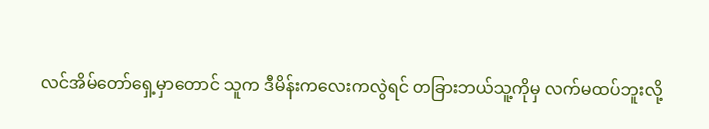လင်အိမ်တော်ရှေ့မှာတောင် သူက ဒီမိန်းကလေးကလွဲရင် တခြားဘယ်သူ့ကိုမှ လက်မထပ်ဘူးလို့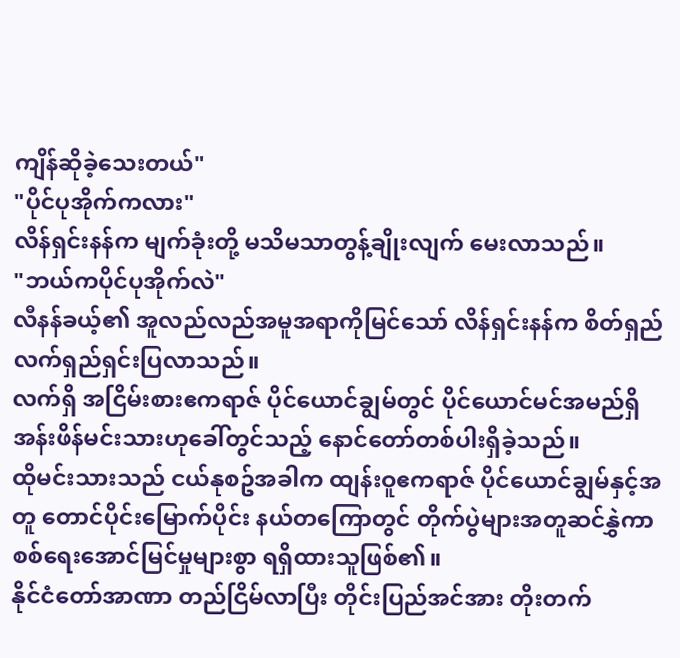ကျိန်ဆိုခဲ့သေးတယ်"
"ပိုင်ပုအိုက်ကလား"
လိန်ရှင်းနန်က မျက်ခုံးတို့ မသိမသာတွန့်ချိုးလျက် မေးလာသည်။
"ဘယ်ကပိုင်ပုအိုက်လဲ"
လီနန်ခယ့်၏ အူလည်လည်အမူအရာကိုမြင်သော် လိန်ရှင်းနန်က စိတ်ရှည်လက်ရှည်ရှင်းပြလာသည်။
လက်ရှိ အငြိမ်းစားဧကရာဇ် ပိုင်ယောင်ချွမ်တွင် ပိုင်ယောင်မင်အမည်ရှိ အန်းဖိန်မင်းသားဟုခေါ်တွင်သည့် နောင်တော်တစ်ပါးရှိခဲ့သည်။
ထိုမင်းသားသည် ငယ်နုစဥ်အခါက ထျန်းဝူဧကရာဇ် ပိုင်ယောင်ချွမ်နှင့်အတူ တောင်ပိုင်းမြောက်ပိုင်း နယ်တကြောတွင် တိုက်ပွဲများအတူဆင်နွှဲကာ စစ်ရေးအောင်မြင်မှုများစွာ ရရှိထားသူဖြစ်၏။
နိုင်ငံတော်အာဏာ တည်ငြိမ်လာပြီး တိုင်းပြည်အင်အား တိုးတက်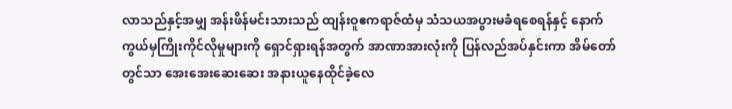လာသည်နှင့်အမျှ အန်းဖိန်မင်းသားသည် ထျန်းဝူဧကရာဇ်ထံမှ သံသယအပွားမခံရစေရန်နှင့် နောက်ကွယ်မှကြိုးကိုင်လိုမှုများကို ရှောင်ရှားရန်အတွက် အာဏာအားလုံးကို ပြန်လည်အပ်နှင်းကာ အိမ်တော်တွင်သာ အေးအေးဆေးဆေး အနားယူနေထိုင်ခဲ့လေ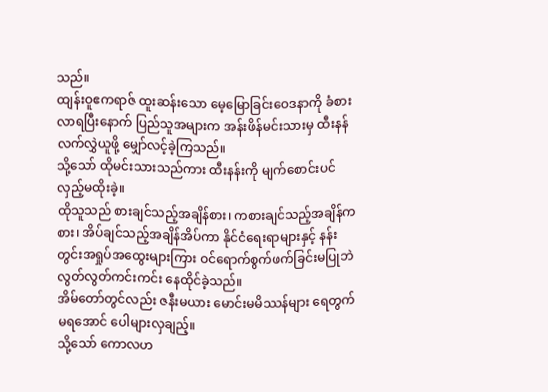သည်။
ထျန်းဝူဧကရာဇ် ထူးဆန်းသော မေ့မြောခြင်းဝေဒနာကို ခံစားလာရပြီးနောက် ပြည်သူအများက အန်းဖိန်မင်းသားမှ ထီးနန်လက်လွှဲယူဖို့ မျှော်လင့်ခဲ့ကြသည်။
သို့သော် ထိုမင်းသားသည်ကား ထီးနန်းကို မျက်စောင်းပင်လှည့်မထိုးခဲ့။
ထိုသူသည် စားချင်သည့်အချိန်စား၊ ကစားချင်သည့်အချိန်ကစား၊ အိပ်ချင်သည့်အချိန်အိပ်ကာ နိုင်ငံရေးရာများနှင့် နန်းတွင်းအရှုပ်အထွေးများကြား ဝင်ရောက်စွက်ဖက်ခြင်းမပြုဘဲ လွတ်လွတ်ကင်းကင်း နေထိုင်ခဲ့သည်။
အိမ်တော်တွင်လည်း ဇနီးမယား မောင်းမမိဿန်များ ရေတွက်မရအောင် ပေါများလှချည့်။
သို့သော် ကောလဟ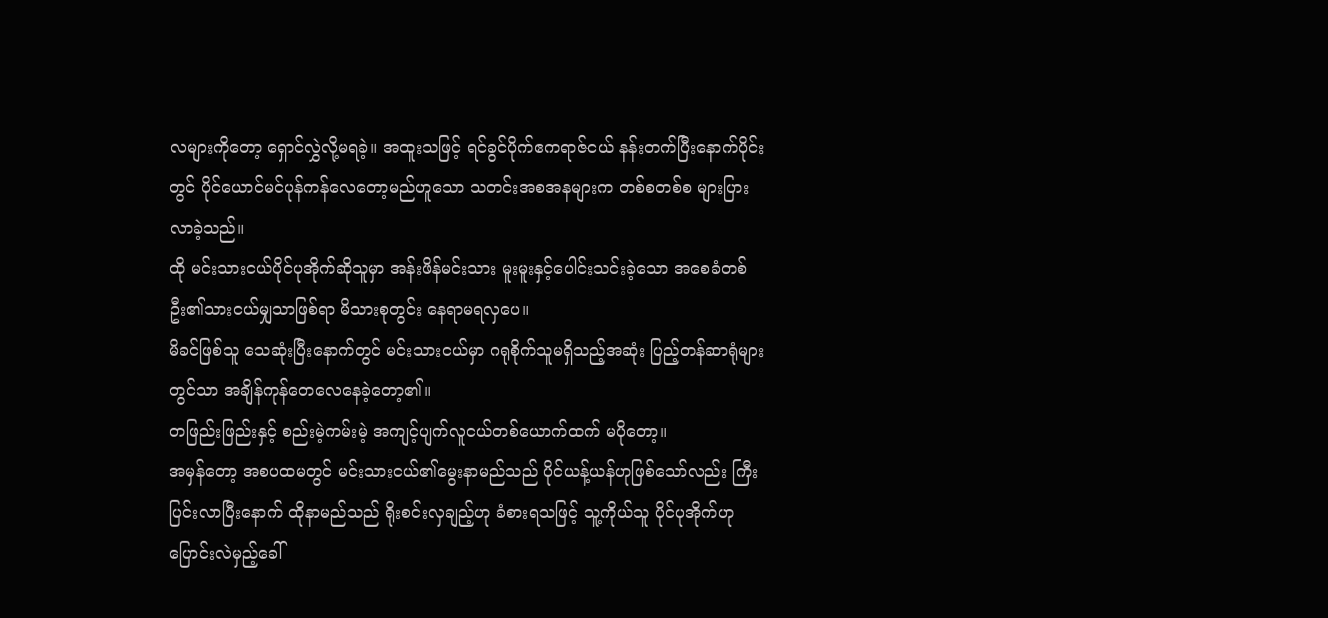လများကိုတော့ ရှောင်လွှဲလို့မရခဲ့။ အထူးသဖြင့် ရင်ခွင်ပိုက်ဧကရာဇ်ငယ် နန်းတက်ပြီးနောက်ပိုင်းတွင် ပိုင်ယောင်မင်ပုန်ကန်လေတော့မည်ဟူသော သတင်းအစအနများက တစ်စတစ်စ များပြားလာခဲ့သည်။
ထို မင်းသားငယ်ပိုင်ပုအိုက်ဆိုသူမှာ အန်းဖိန်မင်းသား မူးမူးနှင့်ပေါင်းသင်းခဲ့သော အစေခံတစ်ဦး၏သားငယ်မျှသာဖြစ်ရာ မိသားစုတွင်း နေရာမရလှပေ။
မိခင်ဖြစ်သူ သေဆုံးပြီးနောက်တွင် မင်းသားငယ်မှာ ဂရုစိုက်သူမရှိသည့်အဆုံး ပြည့်တန်ဆာရုံများတွင်သာ အချိန်ကုန်တေလေနေခဲ့တော့၏။
တဖြည်းဖြည်းနှင့် စည်းမဲ့ကမ်းမဲ့ အကျင့်ပျက်လူငယ်တစ်ယောက်ထက် မပိုတော့။
အမှန်တော့ အစပထမတွင် မင်းသားငယ်၏မွေးနာမည်သည် ပိုင်ယန့်ယန်ဟုဖြစ်သော်လည်း ကြီးပြင်းလာပြီးနောက် ထိုနာမည်သည် ရိုးစင်းလှချည့်ဟု ခံစားရသဖြင့် သူ့ကိုယ်သူ ပိုင်ပုအိုက်ဟု ပြောင်းလဲမှည့်ခေါ်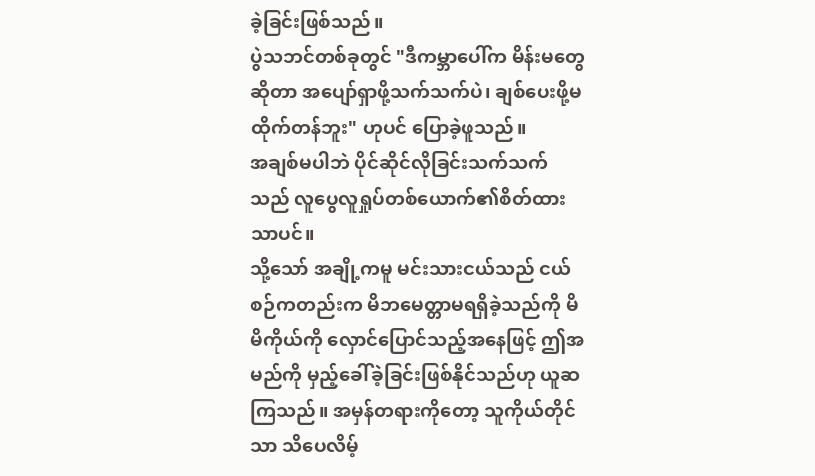ခဲ့ခြင်းဖြစ်သည်။
ပွဲသဘင်တစ်ခုတွင် "ဒီကမ္ဘာပေါ်က မိန်းမတွေဆိုတာ အပျော်ရှာဖို့သက်သက်ပဲ၊ ချစ်ပေးဖို့မထိုက်တန်ဘူး" ဟုပင် ပြောခဲ့ဖူသည်။
အချစ်မပါဘဲ ပိုင်ဆိုင်လိုခြင်းသက်သက်သည် လူပွေလူရှုပ်တစ်ယောက်၏စိတ်ထားသာပင်။
သို့သော် အချို့ကမူ မင်းသားငယ်သည် ငယ်စဉ်ကတည်းက မိဘမေတ္တာမရရှိခဲ့သည်ကို မိမိကိုယ်ကို လှောင်ပြောင်သည့်အနေဖြင့် ဤအမည်ကို မှည့်ခေါ်ခဲ့ခြင်းဖြစ်နိုင်သည်ဟု ယူဆကြသည်။ အမှန်တရားကိုတော့ သူကိုယ်တိုင်သာ သိပေလိမ့်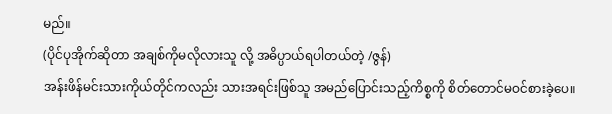မည်။
(ပိုင်ပုအိုက်ဆိုတာ အချစ်ကိုမလိုလားသူ လို့ အဓိပ္ပာယ်ရပါတယ်တဲ့ /ဇွန်)
အန်းဖိန်မင်းသားကိုယ်တိုင်ကလည်း သားအရင်းဖြစ်သူ အမည်ပြောင်းသည့်ကိစ္စကို စိတ်တောင်မဝင်စားခဲ့ပေ။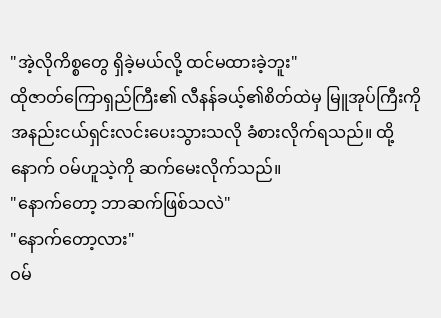"အဲ့လိုကိစ္စတွေ ရှိခဲ့မယ်လို့ ထင်မထားခဲ့ဘူး"
ထိုဇာတ်ကြောရှည်ကြီး၏ လီနန်ခယ့်၏စိတ်ထဲမှ မြူအုပ်ကြီးကို အနည်းငယ်ရှင်းလင်းပေးသွားသလို ခံစားလိုက်ရသည်။ ထို့နောက် ဝမ်ဟူသဲ့ကို ဆက်မေးလိုက်သည်။
"နောက်တော့ ဘာဆက်ဖြစ်သလဲ"
"နောက်တော့လား"
ဝမ်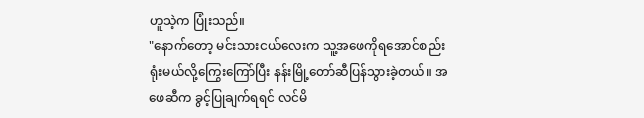ဟူသဲ့က ပြုံးသည်။
"နောက်တော့ မင်းသားငယ်လေးက သူ့အဖေကိုရအောင်စည်းရုံးမယ်လို့ကြွေးကြော်ပြီး နန်းမြို့တော်ဆီပြန်သွားခဲ့တယ်။ အဖေဆီက ခွင့်ပြုချက်ရရင် လင်မိ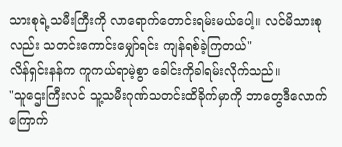သားစုရဲ့သမီးကြီးကို လာရောက်တောင်းရမ်းမယ်ပေါ့။ လင်မိသားစုလည်း သတင်းကောင်းမျှော်ရင်း ကျန်ရစ်ခဲ့ကြတယ်"
လိန်ရှင်းနန်က ကူကယ်ရာမဲ့စွာ ခေါင်းကိုခါရမ်းလိုက်သည်။
"သူဌေးကြီးလင် သူ့သမီးဂုဏ်သတင်းထိခိုက်မှာကို ဘာတွေဒီလောက်ကြောက်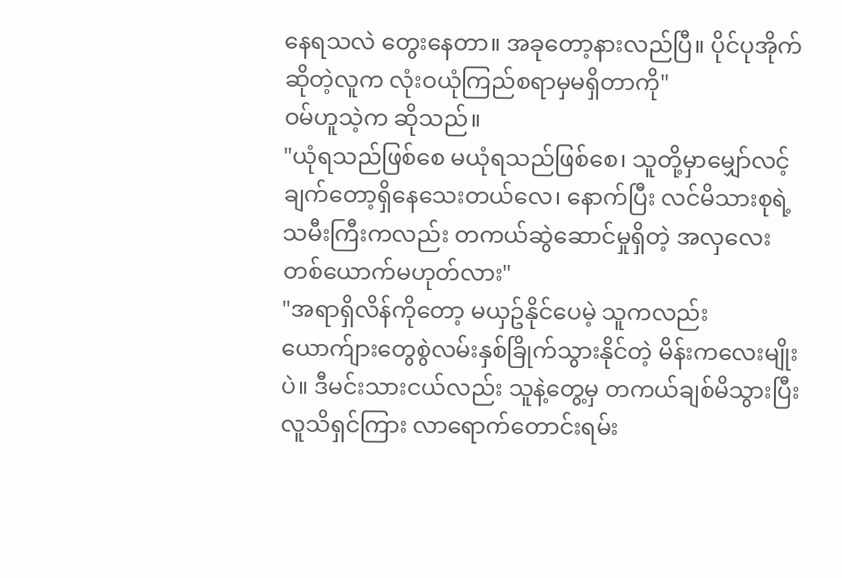နေရသလဲ တွေးနေတာ။ အခုတော့နားလည်ပြီ။ ပိုင်ပုအိုက်ဆိုတဲ့လူက လုံးဝယုံကြည်စရာမှမရှိတာကို"
ဝမ်ဟူသဲ့က ဆိုသည်။
"ယုံရသည်ဖြစ်စေ မယုံရသည်ဖြစ်စေ၊ သူတို့မှာမျှော်လင့်ချက်တော့ရှိနေသေးတယ်လေ၊ နောက်ပြီး လင်မိသားစုရဲ့သမီးကြီးကလည်း တကယ်ဆွဲဆောင်မှုရှိတဲ့ အလှလေးတစ်ယောက်မဟုတ်လား"
"အရာရှိလိန်ကိုတော့ မယှဥ်နိုင်ပေမဲ့ သူကလည်း ယောက်ျားတွေစွဲလမ်းနှစ်ခြိုက်သွားနိုင်တဲ့ မိန်းကလေးမျိုးပဲ။ ဒီမင်းသားငယ်လည်း သူနဲ့တွေ့မှ တကယ်ချစ်မိသွားပြီး လူသိရှင်ကြား လာရောက်တောင်းရမ်း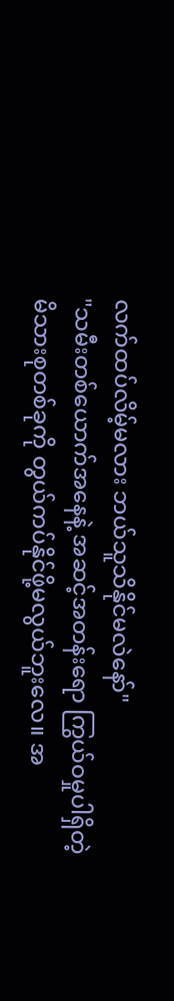လက်ထပ်လိမ့်မလား ဘယ်သူသိနိုင်မလဲနော်"
"သမီးတစ်ယောက်အနေနဲ့ အဆင့်အတန်းရော ကြွယ်ဝမှုပါရှိတဲ့မိသားစုတစ်ခုကို တွယ်ကပ်နိုင်ဖို့မလွယ်ဘူးလေ။ အ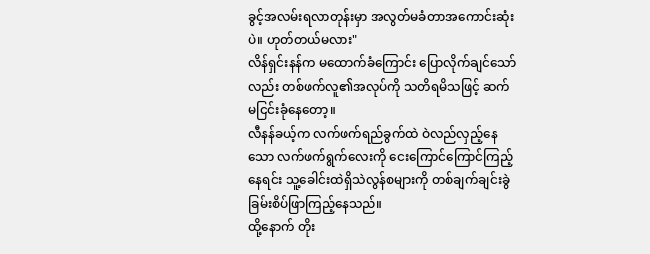ခွင့်အလမ်းရလာတုန်းမှာ အလွတ်မခံတာအကောင်းဆုံးပဲ။ ဟုတ်တယ်မလား"
လိန်ရှင်းနန်က မထောက်ခံကြောင်း ပြောလိုက်ချင်သော်လည်း တစ်ဖက်လူ၏အလုပ်ကို သတိရမိသဖြင့် ဆက်မငြင်းခုံနေတော့။
လီနန်ခယ့်က လက်ဖက်ရည်ခွက်ထဲ ဝဲလည်လှည့်နေသော လက်ဖက်ရွက်လေးကို ငေးကြောင်ကြောင်ကြည့်နေရင်း သူ့ခေါင်းထဲရှိသဲလွန်စများကို တစ်ချက်ချင်းခွဲခြမ်းစိပ်ဖြာကြည့်နေသည်။
ထို့နောက် တိုး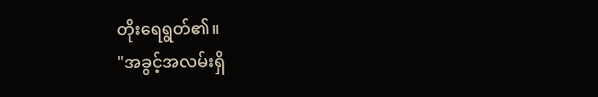တိုးရေရွတ်၏။
"အခွင့်အလမ်းရှိ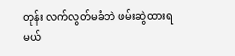တုန်း လက်လွတ်မခံဘဲ ဖမ်းဆွဲထားရမယ်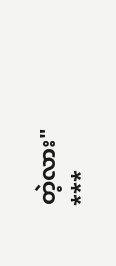တဲ့လား"
***